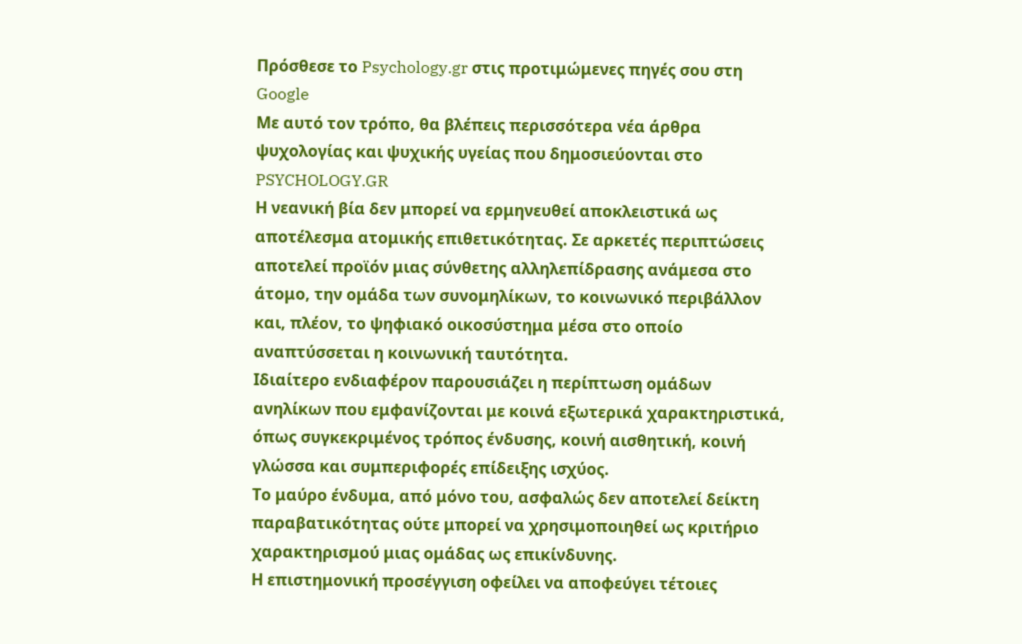Πρόσθεσε το Psychology.gr στις προτιμώμενες πηγές σου στη Google
Με αυτό τον τρόπο, θα βλέπεις περισσότερα νέα άρθρα ψυχολογίας και ψυχικής υγείας που δημοσιεύονται στο PSYCHOLOGY.GR
Η νεανική βία δεν μπορεί να ερμηνευθεί αποκλειστικά ως αποτέλεσμα ατομικής επιθετικότητας. Σε αρκετές περιπτώσεις αποτελεί προϊόν μιας σύνθετης αλληλεπίδρασης ανάμεσα στο άτομο, την ομάδα των συνομηλίκων, το κοινωνικό περιβάλλον και, πλέον, το ψηφιακό οικοσύστημα μέσα στο οποίο αναπτύσσεται η κοινωνική ταυτότητα.
Ιδιαίτερο ενδιαφέρον παρουσιάζει η περίπτωση ομάδων ανηλίκων που εμφανίζονται με κοινά εξωτερικά χαρακτηριστικά, όπως συγκεκριμένος τρόπος ένδυσης, κοινή αισθητική, κοινή γλώσσα και συμπεριφορές επίδειξης ισχύος.
Το μαύρο ένδυμα, από μόνο του, ασφαλώς δεν αποτελεί δείκτη παραβατικότητας ούτε μπορεί να χρησιμοποιηθεί ως κριτήριο χαρακτηρισμού μιας ομάδας ως επικίνδυνης.
Η επιστημονική προσέγγιση οφείλει να αποφεύγει τέτοιες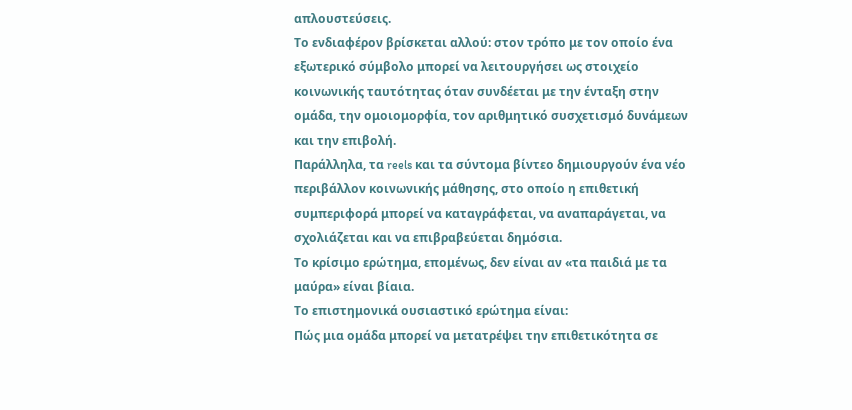απλουστεύσεις.
Το ενδιαφέρον βρίσκεται αλλού: στον τρόπο με τον οποίο ένα εξωτερικό σύμβολο μπορεί να λειτουργήσει ως στοιχείο κοινωνικής ταυτότητας όταν συνδέεται με την ένταξη στην ομάδα, την ομοιομορφία, τον αριθμητικό συσχετισμό δυνάμεων και την επιβολή.
Παράλληλα, τα reels και τα σύντομα βίντεο δημιουργούν ένα νέο περιβάλλον κοινωνικής μάθησης, στο οποίο η επιθετική συμπεριφορά μπορεί να καταγράφεται, να αναπαράγεται, να σχολιάζεται και να επιβραβεύεται δημόσια.
Το κρίσιμο ερώτημα, επομένως, δεν είναι αν «τα παιδιά με τα μαύρα» είναι βίαια.
Το επιστημονικά ουσιαστικό ερώτημα είναι:
Πώς μια ομάδα μπορεί να μετατρέψει την επιθετικότητα σε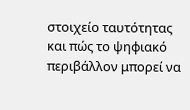στοιχείο ταυτότητας και πώς το ψηφιακό περιβάλλον μπορεί να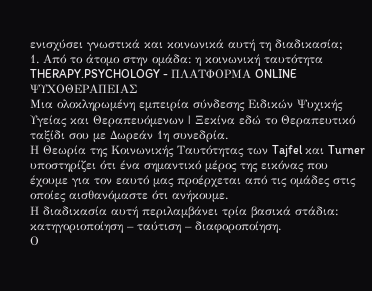ενισχύσει γνωστικά και κοινωνικά αυτή τη διαδικασία;
1. Από το άτομο στην ομάδα: η κοινωνική ταυτότητα
THERAPY.PSYCHOLOGY - ΠΛΑΤΦΟΡΜΑ ONLINE ΨΥΧΟΘΕΡΑΠΕΙΑΣ
Μια ολοκληρωμένη εμπειρία σύνδεσης Ειδικών Ψυχικής Υγείας και Θεραπευόμενων | Ξεκίνα εδώ το Θεραπευτικό ταξίδι σου με Δωρεάν 1η συνεδρία.
Η Θεωρία της Κοινωνικής Ταυτότητας των Tajfel και Turner υποστηρίζει ότι ένα σημαντικό μέρος της εικόνας που έχουμε για τον εαυτό μας προέρχεται από τις ομάδες στις οποίες αισθανόμαστε ότι ανήκουμε.
Η διαδικασία αυτή περιλαμβάνει τρία βασικά στάδια: κατηγοριοποίηση – ταύτιση – διαφοροποίηση.
Ο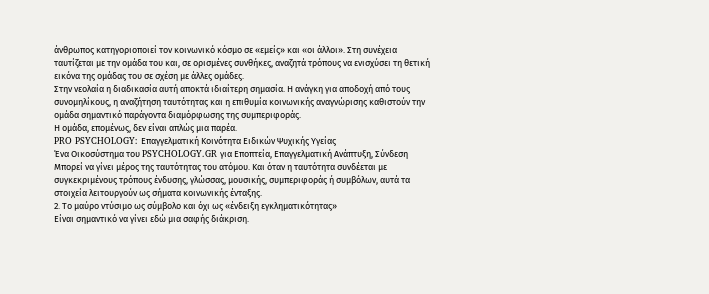άνθρωπος κατηγοριοποιεί τον κοινωνικό κόσμο σε «εμείς» και «οι άλλοι». Στη συνέχεια ταυτίζεται με την ομάδα του και, σε ορισμένες συνθήκες, αναζητά τρόπους να ενισχύσει τη θετική εικόνα της ομάδας του σε σχέση με άλλες ομάδες.
Στην νεολαία η διαδικασία αυτή αποκτά ιδιαίτερη σημασία. Η ανάγκη για αποδοχή από τους συνομηλίκους, η αναζήτηση ταυτότητας και η επιθυμία κοινωνικής αναγνώρισης καθιστούν την ομάδα σημαντικό παράγοντα διαμόρφωσης της συμπεριφοράς.
Η ομάδα, επομένως, δεν είναι απλώς μια παρέα.
PRO PSYCHOLOGY: Επαγγελματική Κοινότητα Ειδικών Ψυχικής Υγείας
Ένα Οικοσύστημα του PSYCHOLOGY.GR για Εποπτεία, Επαγγελματική Ανάπτυξη, Σύνδεση
Μπορεί να γίνει μέρος της ταυτότητας του ατόμου. Και όταν η ταυτότητα συνδέεται με συγκεκριμένους τρόπους ένδυσης, γλώσσας, μουσικής, συμπεριφοράς ή συμβόλων, αυτά τα στοιχεία λειτουργούν ως σήματα κοινωνικής ένταξης.
2. Το μαύρο ντύσιμο ως σύμβολο και όχι ως «ένδειξη εγκληματικότητας»
Είναι σημαντικό να γίνει εδώ μια σαφής διάκριση.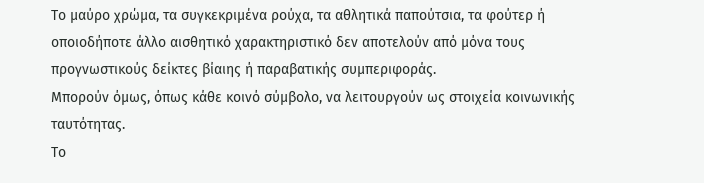Το μαύρο χρώμα, τα συγκεκριμένα ρούχα, τα αθλητικά παπούτσια, τα φούτερ ή οποιοδήποτε άλλο αισθητικό χαρακτηριστικό δεν αποτελούν από μόνα τους προγνωστικούς δείκτες βίαιης ή παραβατικής συμπεριφοράς.
Μπορούν όμως, όπως κάθε κοινό σύμβολο, να λειτουργούν ως στοιχεία κοινωνικής ταυτότητας.
Το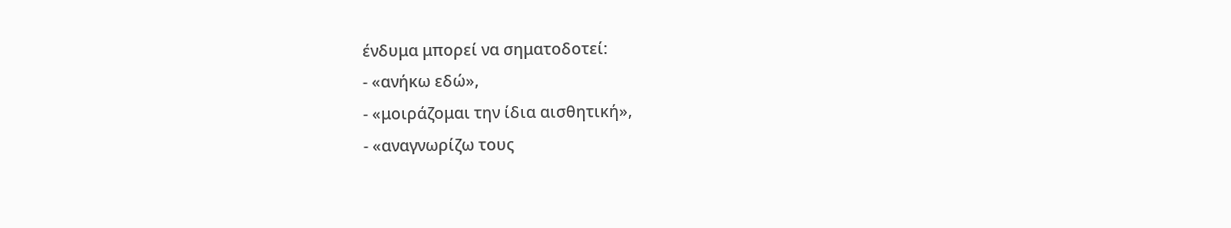ένδυμα μπορεί να σηματοδοτεί:
- «ανήκω εδώ»,
- «μοιράζομαι την ίδια αισθητική»,
- «αναγνωρίζω τους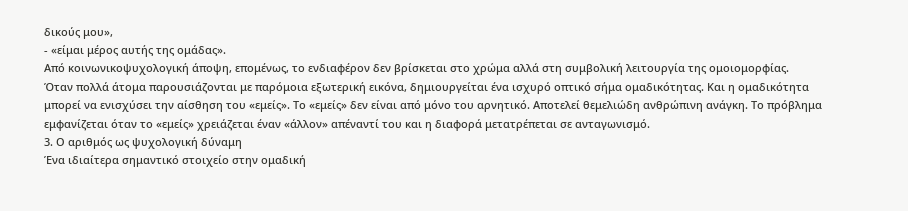δικούς μου»,
- «είμαι μέρος αυτής της ομάδας».
Από κοινωνικοψυχολογική άποψη, επομένως, το ενδιαφέρον δεν βρίσκεται στο χρώμα αλλά στη συμβολική λειτουργία της ομοιομορφίας.
Όταν πολλά άτομα παρουσιάζονται με παρόμοια εξωτερική εικόνα, δημιουργείται ένα ισχυρό οπτικό σήμα ομαδικότητας. Και η ομαδικότητα μπορεί να ενισχύσει την αίσθηση του «εμείς». Το «εμείς» δεν είναι από μόνο του αρνητικό. Αποτελεί θεμελιώδη ανθρώπινη ανάγκη. Το πρόβλημα εμφανίζεται όταν το «εμείς» χρειάζεται έναν «άλλον» απέναντί του και η διαφορά μετατρέπεται σε ανταγωνισμό.
3. Ο αριθμός ως ψυχολογική δύναμη
Ένα ιδιαίτερα σημαντικό στοιχείο στην ομαδική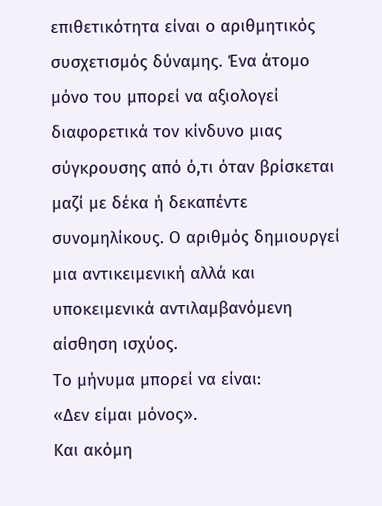επιθετικότητα είναι ο αριθμητικός συσχετισμός δύναμης. Ένα άτομο μόνο του μπορεί να αξιολογεί διαφορετικά τον κίνδυνο μιας σύγκρουσης από ό,τι όταν βρίσκεται μαζί με δέκα ή δεκαπέντε συνομηλίκους. Ο αριθμός δημιουργεί μια αντικειμενική αλλά και υποκειμενικά αντιλαμβανόμενη αίσθηση ισχύος.
Το μήνυμα μπορεί να είναι:
«Δεν είμαι μόνος».
Και ακόμη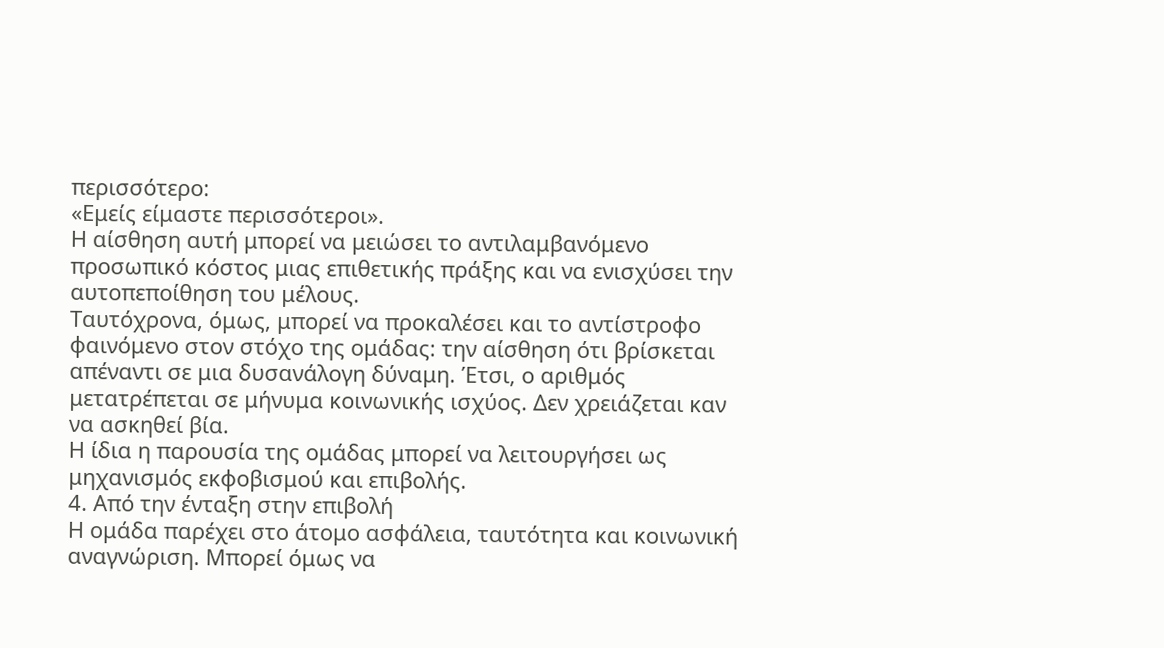περισσότερο:
«Εμείς είμαστε περισσότεροι».
Η αίσθηση αυτή μπορεί να μειώσει το αντιλαμβανόμενο προσωπικό κόστος μιας επιθετικής πράξης και να ενισχύσει την αυτοπεποίθηση του μέλους.
Ταυτόχρονα, όμως, μπορεί να προκαλέσει και το αντίστροφο φαινόμενο στον στόχο της ομάδας: την αίσθηση ότι βρίσκεται απέναντι σε μια δυσανάλογη δύναμη. Έτσι, ο αριθμός μετατρέπεται σε μήνυμα κοινωνικής ισχύος. Δεν χρειάζεται καν να ασκηθεί βία.
Η ίδια η παρουσία της ομάδας μπορεί να λειτουργήσει ως μηχανισμός εκφοβισμού και επιβολής.
4. Από την ένταξη στην επιβολή
Η ομάδα παρέχει στο άτομο ασφάλεια, ταυτότητα και κοινωνική αναγνώριση. Μπορεί όμως να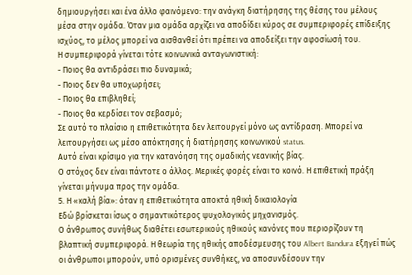δημιουργήσει και ένα άλλο φαινόμενο: την ανάγκη διατήρησης της θέσης του μέλους μέσα στην ομάδα. Όταν μια ομάδα αρχίζει να αποδίδει κύρος σε συμπεριφορές επίδειξης ισχύος, το μέλος μπορεί να αισθανθεί ότι πρέπει να αποδείξει την αφοσίωσή του.
Η συμπεριφορά γίνεται τότε κοινωνικά ανταγωνιστική:
- Ποιος θα αντιδράσει πιο δυναμικά;
- Ποιος δεν θα υποχωρήσει;
- Ποιος θα επιβληθεί;
- Ποιος θα κερδίσει τον σεβασμό;
Σε αυτό το πλαίσιο η επιθετικότητα δεν λειτουργεί μόνο ως αντίδραση. Μπορεί να λειτουργήσει ως μέσο απόκτησης ή διατήρησης κοινωνικού status.
Αυτό είναι κρίσιμο για την κατανόηση της ομαδικής νεανικής βίας.
Ο στόχος δεν είναι πάντοτε ο άλλος. Μερικές φορές είναι το κοινό. Η επιθετική πράξη γίνεται μήνυμα προς την ομάδα.
5. Η «καλή βία»: όταν η επιθετικότητα αποκτά ηθική δικαιολογία
Εδώ βρίσκεται ίσως ο σημαντικότερος ψυχολογικός μηχανισμός.
Ο άνθρωπος συνήθως διαθέτει εσωτερικούς ηθικούς κανόνες που περιορίζουν τη βλαπτική συμπεριφορά. Η θεωρία της ηθικής αποδέσμευσης του Albert Bandura εξηγεί πώς οι άνθρωποι μπορούν, υπό ορισμένες συνθήκες, να αποσυνδέσουν την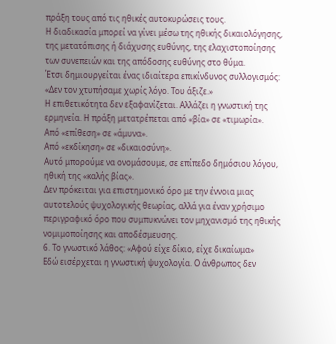πράξη τους από τις ηθικές αυτοκυρώσεις τους.
Η διαδικασία μπορεί να γίνει μέσω της ηθικής δικαιολόγησης, της μετατόπισης ή διάχυσης ευθύνης, της ελαχιστοποίησης των συνεπειών και της απόδοσης ευθύνης στο θύμα.
Έτσι δημιουργείται ένας ιδιαίτερα επικίνδυνος συλλογισμός:
«Δεν τον χτυπήσαμε χωρίς λόγο. Του άξιζε.»
Η επιθετικότητα δεν εξαφανίζεται. Αλλάζει η γνωστική της ερμηνεία. Η πράξη μετατρέπεται από «βία» σε «τιμωρία».
Από «επίθεση» σε «άμυνα».
Από «εκδίκηση» σε «δικαιοσύνη».
Αυτό μπορούμε να ονομάσουμε, σε επίπεδο δημόσιου λόγου, ηθική της «καλής βίας».
Δεν πρόκειται για επιστημονικό όρο με την έννοια μιας αυτοτελούς ψυχολογικής θεωρίας, αλλά για έναν χρήσιμο περιγραφικό όρο που συμπυκνώνει τον μηχανισμό της ηθικής νομιμοποίησης και αποδέσμευσης.
6. Το γνωστικό λάθος: «Αφού είχε δίκιο, είχε δικαίωμα»
Εδώ εισέρχεται η γνωστική ψυχολογία. Ο άνθρωπος δεν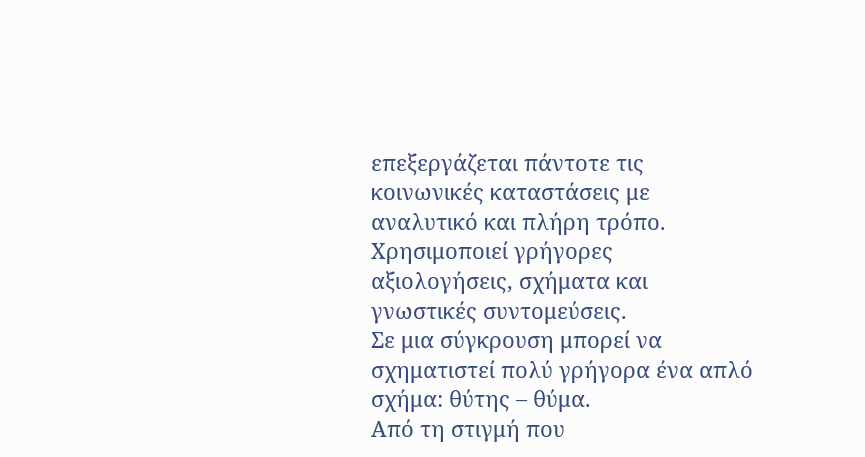επεξεργάζεται πάντοτε τις κοινωνικές καταστάσεις με αναλυτικό και πλήρη τρόπο. Χρησιμοποιεί γρήγορες αξιολογήσεις, σχήματα και γνωστικές συντομεύσεις.
Σε μια σύγκρουση μπορεί να σχηματιστεί πολύ γρήγορα ένα απλό σχήμα: θύτης – θύμα.
Από τη στιγμή που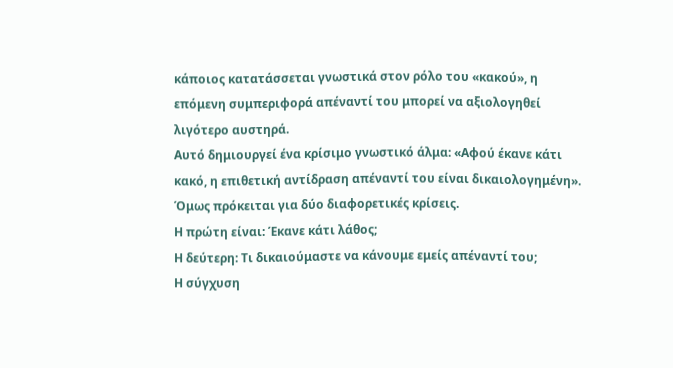κάποιος κατατάσσεται γνωστικά στον ρόλο του «κακού», η επόμενη συμπεριφορά απέναντί του μπορεί να αξιολογηθεί λιγότερο αυστηρά.
Αυτό δημιουργεί ένα κρίσιμο γνωστικό άλμα: «Αφού έκανε κάτι κακό, η επιθετική αντίδραση απέναντί του είναι δικαιολογημένη».
Όμως πρόκειται για δύο διαφορετικές κρίσεις.
Η πρώτη είναι: Έκανε κάτι λάθος;
Η δεύτερη: Τι δικαιούμαστε να κάνουμε εμείς απέναντί του;
Η σύγχυση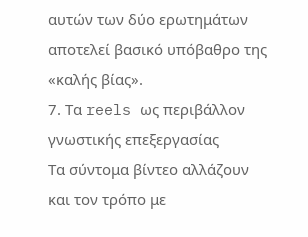αυτών των δύο ερωτημάτων αποτελεί βασικό υπόβαθρο της «καλής βίας».
7. Τα reels ως περιβάλλον γνωστικής επεξεργασίας
Τα σύντομα βίντεο αλλάζουν και τον τρόπο με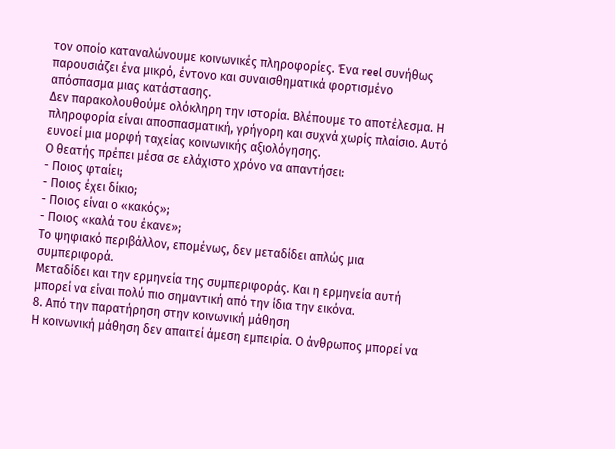τον οποίο καταναλώνουμε κοινωνικές πληροφορίες. Ένα reel συνήθως παρουσιάζει ένα μικρό, έντονο και συναισθηματικά φορτισμένο απόσπασμα μιας κατάστασης.
Δεν παρακολουθούμε ολόκληρη την ιστορία. Βλέπουμε το αποτέλεσμα. Η πληροφορία είναι αποσπασματική, γρήγορη και συχνά χωρίς πλαίσιο. Αυτό ευνοεί μια μορφή ταχείας κοινωνικής αξιολόγησης.
Ο θεατής πρέπει μέσα σε ελάχιστο χρόνο να απαντήσει:
- Ποιος φταίει;
- Ποιος έχει δίκιο;
- Ποιος είναι ο «κακός»;
- Ποιος «καλά του έκανε»;
Το ψηφιακό περιβάλλον, επομένως, δεν μεταδίδει απλώς μια συμπεριφορά.
Μεταδίδει και την ερμηνεία της συμπεριφοράς. Και η ερμηνεία αυτή μπορεί να είναι πολύ πιο σημαντική από την ίδια την εικόνα.
8. Από την παρατήρηση στην κοινωνική μάθηση
Η κοινωνική μάθηση δεν απαιτεί άμεση εμπειρία. Ο άνθρωπος μπορεί να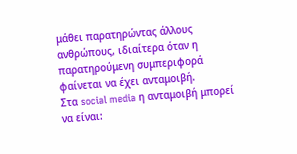μάθει παρατηρώντας άλλους ανθρώπους, ιδιαίτερα όταν η παρατηρούμενη συμπεριφορά φαίνεται να έχει ανταμοιβή.
Στα social media η ανταμοιβή μπορεί να είναι: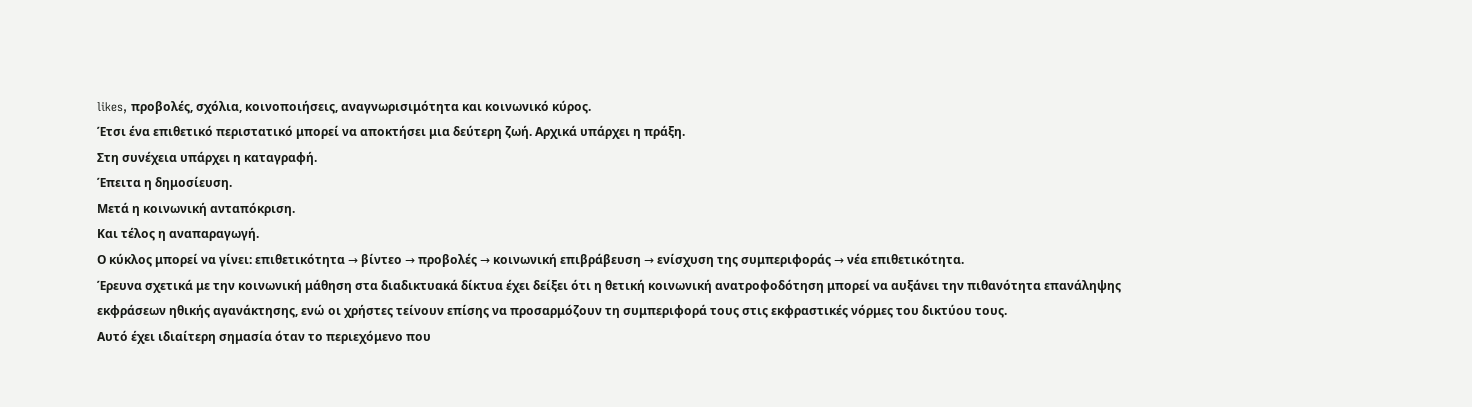likes, προβολές, σχόλια, κοινοποιήσεις, αναγνωρισιμότητα και κοινωνικό κύρος.
Έτσι ένα επιθετικό περιστατικό μπορεί να αποκτήσει μια δεύτερη ζωή. Αρχικά υπάρχει η πράξη.
Στη συνέχεια υπάρχει η καταγραφή.
Έπειτα η δημοσίευση.
Μετά η κοινωνική ανταπόκριση.
Και τέλος η αναπαραγωγή.
Ο κύκλος μπορεί να γίνει: επιθετικότητα → βίντεο → προβολές → κοινωνική επιβράβευση → ενίσχυση της συμπεριφοράς → νέα επιθετικότητα.
Έρευνα σχετικά με την κοινωνική μάθηση στα διαδικτυακά δίκτυα έχει δείξει ότι η θετική κοινωνική ανατροφοδότηση μπορεί να αυξάνει την πιθανότητα επανάληψης εκφράσεων ηθικής αγανάκτησης, ενώ οι χρήστες τείνουν επίσης να προσαρμόζουν τη συμπεριφορά τους στις εκφραστικές νόρμες του δικτύου τους.
Αυτό έχει ιδιαίτερη σημασία όταν το περιεχόμενο που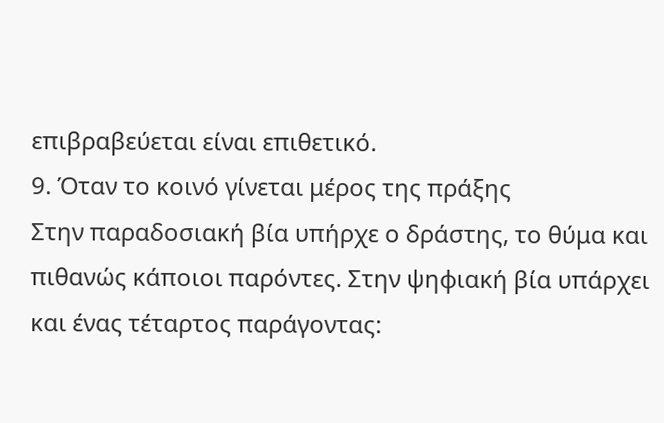επιβραβεύεται είναι επιθετικό.
9. Όταν το κοινό γίνεται μέρος της πράξης
Στην παραδοσιακή βία υπήρχε ο δράστης, το θύμα και πιθανώς κάποιοι παρόντες. Στην ψηφιακή βία υπάρχει και ένας τέταρτος παράγοντας: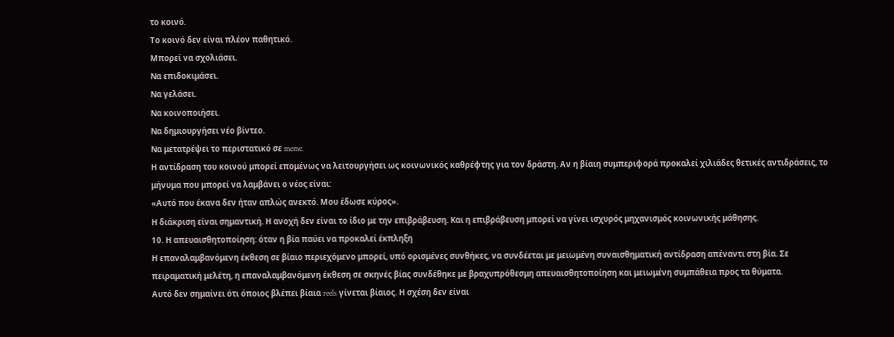το κοινό.
Το κοινό δεν είναι πλέον παθητικό.
Μπορεί να σχολιάσει.
Να επιδοκιμάσει.
Να γελάσει.
Να κοινοποιήσει.
Να δημιουργήσει νέο βίντεο.
Να μετατρέψει το περιστατικό σε meme.
Η αντίδραση του κοινού μπορεί επομένως να λειτουργήσει ως κοινωνικός καθρέφτης για τον δράστη. Αν η βίαιη συμπεριφορά προκαλεί χιλιάδες θετικές αντιδράσεις, το μήνυμα που μπορεί να λαμβάνει ο νέος είναι:
«Αυτό που έκανα δεν ήταν απλώς ανεκτό. Μου έδωσε κύρος».
Η διάκριση είναι σημαντική. Η ανοχή δεν είναι το ίδιο με την επιβράβευση. Και η επιβράβευση μπορεί να γίνει ισχυρός μηχανισμός κοινωνικής μάθησης.
10. Η απευαισθητοποίηση: όταν η βία παύει να προκαλεί έκπληξη
Η επαναλαμβανόμενη έκθεση σε βίαιο περιεχόμενο μπορεί, υπό ορισμένες συνθήκες, να συνδέεται με μειωμένη συναισθηματική αντίδραση απέναντι στη βία. Σε πειραματική μελέτη, η επαναλαμβανόμενη έκθεση σε σκηνές βίας συνδέθηκε με βραχυπρόθεσμη απευαισθητοποίηση και μειωμένη συμπάθεια προς τα θύματα.
Αυτό δεν σημαίνει ότι όποιος βλέπει βίαια reels γίνεται βίαιος. Η σχέση δεν είναι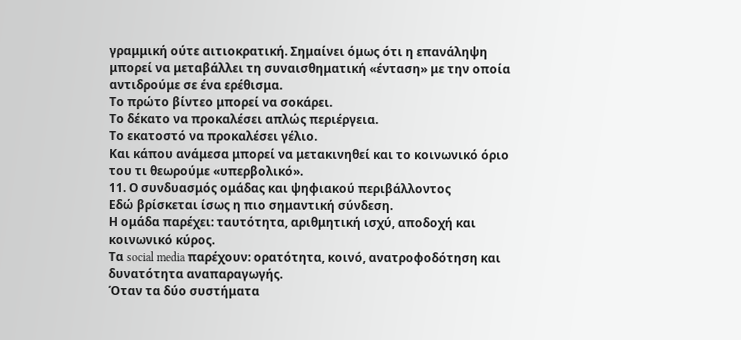γραμμική ούτε αιτιοκρατική. Σημαίνει όμως ότι η επανάληψη μπορεί να μεταβάλλει τη συναισθηματική «ένταση» με την οποία αντιδρούμε σε ένα ερέθισμα.
Το πρώτο βίντεο μπορεί να σοκάρει.
Το δέκατο να προκαλέσει απλώς περιέργεια.
Το εκατοστό να προκαλέσει γέλιο.
Και κάπου ανάμεσα μπορεί να μετακινηθεί και το κοινωνικό όριο του τι θεωρούμε «υπερβολικό».
11. Ο συνδυασμός ομάδας και ψηφιακού περιβάλλοντος
Εδώ βρίσκεται ίσως η πιο σημαντική σύνδεση.
Η ομάδα παρέχει: ταυτότητα, αριθμητική ισχύ, αποδοχή και κοινωνικό κύρος.
Τα social media παρέχουν: ορατότητα, κοινό, ανατροφοδότηση και δυνατότητα αναπαραγωγής.
Όταν τα δύο συστήματα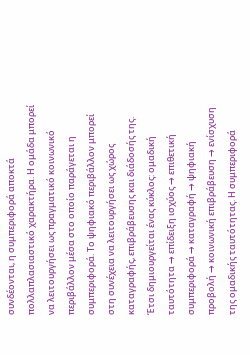συνδέονται, η συμπεριφορά αποκτά πολλαπλασιαστικό χαρακτήρα. Η ομάδα μπορεί να λειτουργήσει ως πραγματικό κοινωνικό περιβάλλον μέσα στο οποίο παράγεται η συμπεριφορά. Το ψηφιακό περιβάλλον μπορεί στη συνέχεια να λειτουργήσει ως χώρος καταγραφής, επιβράβευσης και διάδοσής της.
Έτσι δημιουργείται ένας κύκλος: ομαδική ταυτότητα → επίδειξη ισχύος → επιθετική συμπεριφορά → καταγραφή → ψηφιακή προβολή → κοινωνική επιβράβευση → ενίσχυση της ομαδικής ταυτότητας. Η συμπεριφορά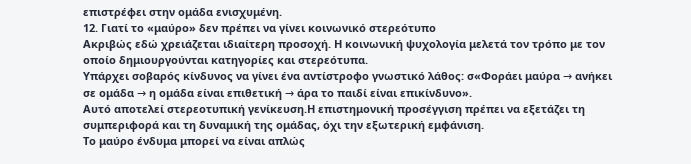επιστρέφει στην ομάδα ενισχυμένη.
12. Γιατί το «μαύρο» δεν πρέπει να γίνει κοινωνικό στερεότυπο
Ακριβώς εδώ χρειάζεται ιδιαίτερη προσοχή. Η κοινωνική ψυχολογία μελετά τον τρόπο με τον οποίο δημιουργούνται κατηγορίες και στερεότυπα.
Υπάρχει σοβαρός κίνδυνος να γίνει ένα αντίστροφο γνωστικό λάθος: σ«Φοράει μαύρα → ανήκει σε ομάδα → η ομάδα είναι επιθετική → άρα το παιδί είναι επικίνδυνο».
Αυτό αποτελεί στερεοτυπική γενίκευση.Η επιστημονική προσέγγιση πρέπει να εξετάζει τη συμπεριφορά και τη δυναμική της ομάδας, όχι την εξωτερική εμφάνιση.
Το μαύρο ένδυμα μπορεί να είναι απλώς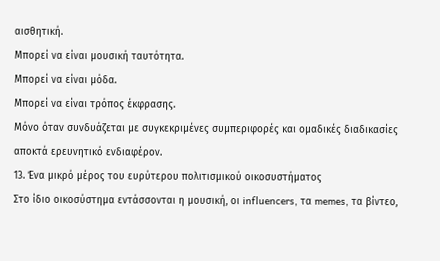αισθητική.
Μπορεί να είναι μουσική ταυτότητα.
Μπορεί να είναι μόδα.
Μπορεί να είναι τρόπος έκφρασης.
Μόνο όταν συνδυάζεται με συγκεκριμένες συμπεριφορές και ομαδικές διαδικασίες αποκτά ερευνητικό ενδιαφέρον.
13. Ένα μικρό μέρος του ευρύτερου πολιτισμικού οικοσυστήματος
Στο ίδιο οικοσύστημα εντάσσονται η μουσική, οι influencers, τα memes, τα βίντεο,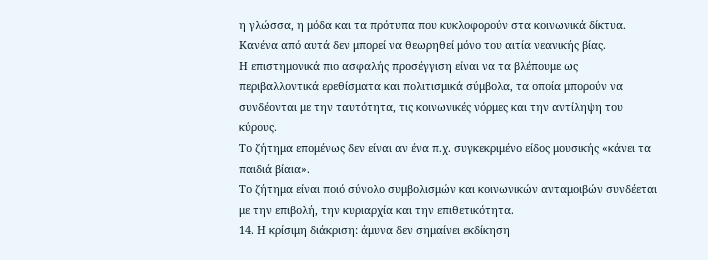η γλώσσα, η μόδα και τα πρότυπα που κυκλοφορούν στα κοινωνικά δίκτυα. Κανένα από αυτά δεν μπορεί να θεωρηθεί μόνο του αιτία νεανικής βίας.
Η επιστημονικά πιο ασφαλής προσέγγιση είναι να τα βλέπουμε ως περιβαλλοντικά ερεθίσματα και πολιτισμικά σύμβολα, τα οποία μπορούν να συνδέονται με την ταυτότητα, τις κοινωνικές νόρμες και την αντίληψη του κύρους.
Το ζήτημα επομένως δεν είναι αν ένα π.χ. συγκεκριμένο είδος μουσικής «κάνει τα παιδιά βίαια».
Το ζήτημα είναι ποιό σύνολο συμβολισμών και κοινωνικών ανταμοιβών συνδέεται με την επιβολή, την κυριαρχία και την επιθετικότητα.
14. Η κρίσιμη διάκριση: άμυνα δεν σημαίνει εκδίκηση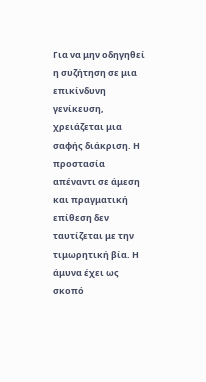Για να μην οδηγηθεί η συζήτηση σε μια επικίνδυνη γενίκευση, χρειάζεται μια σαφής διάκριση. Η προστασία απέναντι σε άμεση και πραγματική επίθεση δεν ταυτίζεται με την τιμωρητική βία. Η άμυνα έχει ως σκοπό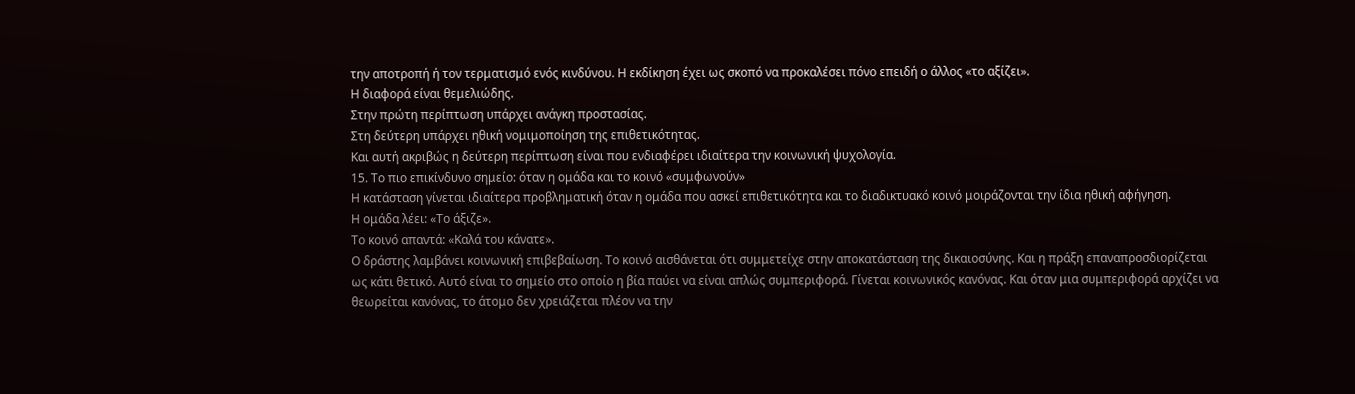την αποτροπή ή τον τερματισμό ενός κινδύνου. Η εκδίκηση έχει ως σκοπό να προκαλέσει πόνο επειδή ο άλλος «το αξίζει».
Η διαφορά είναι θεμελιώδης.
Στην πρώτη περίπτωση υπάρχει ανάγκη προστασίας.
Στη δεύτερη υπάρχει ηθική νομιμοποίηση της επιθετικότητας.
Και αυτή ακριβώς η δεύτερη περίπτωση είναι που ενδιαφέρει ιδιαίτερα την κοινωνική ψυχολογία.
15. Το πιο επικίνδυνο σημείο: όταν η ομάδα και το κοινό «συμφωνούν»
Η κατάσταση γίνεται ιδιαίτερα προβληματική όταν η ομάδα που ασκεί επιθετικότητα και το διαδικτυακό κοινό μοιράζονται την ίδια ηθική αφήγηση.
Η ομάδα λέει: «Το άξιζε».
Το κοινό απαντά: «Καλά του κάνατε».
Ο δράστης λαμβάνει κοινωνική επιβεβαίωση. Το κοινό αισθάνεται ότι συμμετείχε στην αποκατάσταση της δικαιοσύνης. Και η πράξη επαναπροσδιορίζεται ως κάτι θετικό. Αυτό είναι το σημείο στο οποίο η βία παύει να είναι απλώς συμπεριφορά. Γίνεται κοινωνικός κανόνας. Και όταν μια συμπεριφορά αρχίζει να θεωρείται κανόνας, το άτομο δεν χρειάζεται πλέον να την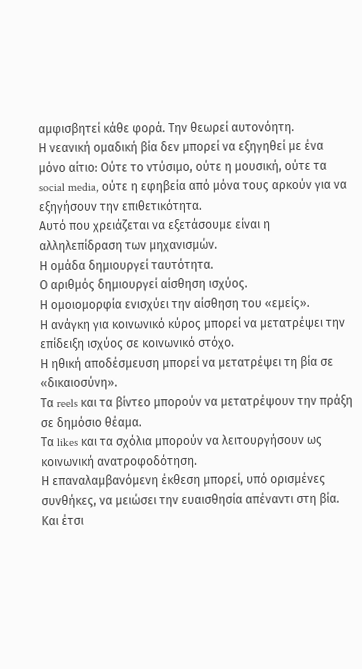αμφισβητεί κάθε φορά. Την θεωρεί αυτονόητη.
Η νεανική ομαδική βία δεν μπορεί να εξηγηθεί με ένα μόνο αίτιο: Ούτε το ντύσιμο, ούτε η μουσική, ούτε τα social media, ούτε η εφηβεία από μόνα τους αρκούν για να εξηγήσουν την επιθετικότητα.
Αυτό που χρειάζεται να εξετάσουμε είναι η αλληλεπίδραση των μηχανισμών.
Η ομάδα δημιουργεί ταυτότητα.
Ο αριθμός δημιουργεί αίσθηση ισχύος.
Η ομοιομορφία ενισχύει την αίσθηση του «εμείς».
Η ανάγκη για κοινωνικό κύρος μπορεί να μετατρέψει την επίδειξη ισχύος σε κοινωνικό στόχο.
Η ηθική αποδέσμευση μπορεί να μετατρέψει τη βία σε «δικαιοσύνη».
Τα reels και τα βίντεο μπορούν να μετατρέψουν την πράξη σε δημόσιο θέαμα.
Τα likes και τα σχόλια μπορούν να λειτουργήσουν ως κοινωνική ανατροφοδότηση.
Η επαναλαμβανόμενη έκθεση μπορεί, υπό ορισμένες συνθήκες, να μειώσει την ευαισθησία απέναντι στη βία.
Και έτσι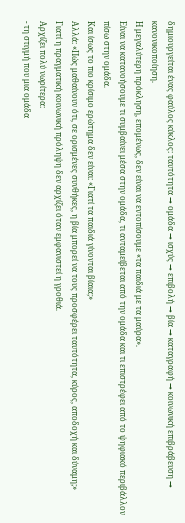δημιουργείται ένας φαύλος κύκλος: ταυτότητα → ομάδα → ισχύς → επιβολή → βία → καταγραφή → κοινωνική επιβράβευση → κανονικοποίηση.
Η μεγαλύτερη πρόκληση, επομένως, δεν είναι να εντοπίσουμε «τα παιδιά με τα μαύρα».
Είναι να κατανοήσουμε τι συμβαίνει μέσα στην ομάδα, τι ανταμείβεται από την ομάδα και τι επιστρέφει από το ψηφιακό περιβάλλον πίσω στην ομάδα.
Και ίσως το πιο κρίσιμο ερώτημα δεν είναι: «Γιατί τα παιδιά γίνονται βίαια;»
Αλλά: «Πώς μαθαίνουν ότι, σε ορισμένες συνθήκες, η βία μπορεί να τους προσφέρει ταυτότητα, κύρος, αποδοχή και δύναμη;»
Γιατί η πραγματική κοινωνική πρόληψη δεν αρχίζει όταν εμφανιστεί η γροθιά.
Αρχίζει πολύ νωρίτερα:
- τη στιγμή που μια ομάδα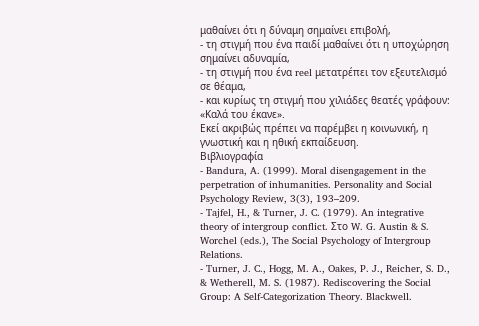μαθαίνει ότι η δύναμη σημαίνει επιβολή,
- τη στιγμή που ένα παιδί μαθαίνει ότι η υποχώρηση σημαίνει αδυναμία,
- τη στιγμή που ένα reel μετατρέπει τον εξευτελισμό σε θέαμα,
- και κυρίως τη στιγμή που χιλιάδες θεατές γράφουν: «Καλά του έκανε».
Εκεί ακριβώς πρέπει να παρέμβει η κοινωνική, η γνωστική και η ηθική εκπαίδευση.
Βιβλιογραφία
- Bandura, A. (1999). Moral disengagement in the perpetration of inhumanities. Personality and Social Psychology Review, 3(3), 193–209.
- Tajfel, H., & Turner, J. C. (1979). An integrative theory of intergroup conflict. Στο W. G. Austin & S. Worchel (eds.), The Social Psychology of Intergroup Relations.
- Turner, J. C., Hogg, M. A., Oakes, P. J., Reicher, S. D., & Wetherell, M. S. (1987). Rediscovering the Social Group: A Self-Categorization Theory. Blackwell.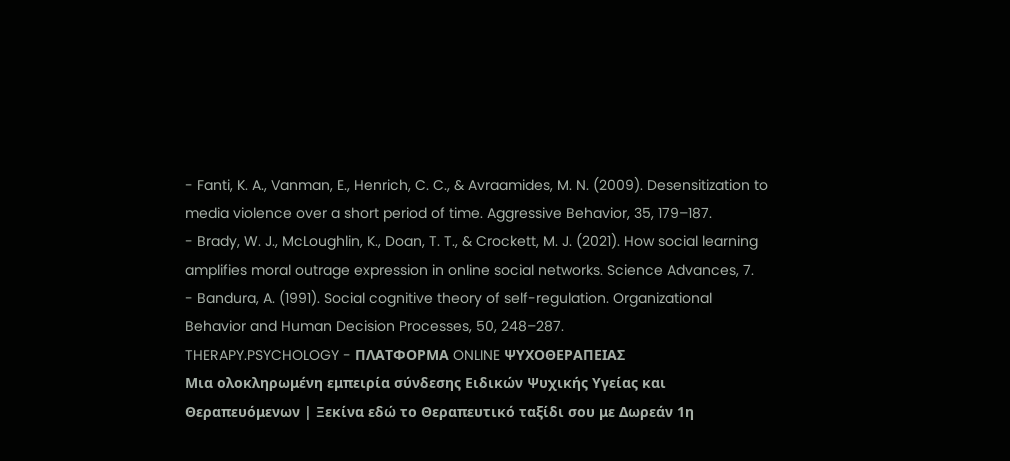- Fanti, K. A., Vanman, E., Henrich, C. C., & Avraamides, M. N. (2009). Desensitization to media violence over a short period of time. Aggressive Behavior, 35, 179–187.
- Brady, W. J., McLoughlin, K., Doan, T. T., & Crockett, M. J. (2021). How social learning amplifies moral outrage expression in online social networks. Science Advances, 7.
- Bandura, A. (1991). Social cognitive theory of self-regulation. Organizational Behavior and Human Decision Processes, 50, 248–287.
THERAPY.PSYCHOLOGY - ΠΛΑΤΦΟΡΜΑ ONLINE ΨΥΧΟΘΕΡΑΠΕΙΑΣ
Μια ολοκληρωμένη εμπειρία σύνδεσης Ειδικών Ψυχικής Υγείας και Θεραπευόμενων | Ξεκίνα εδώ το Θεραπευτικό ταξίδι σου με Δωρεάν 1η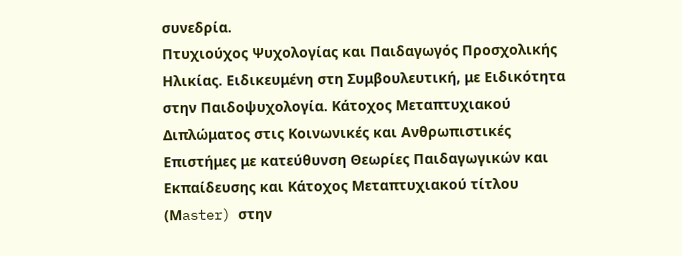συνεδρία.
Πτυχιούχος Ψυχολογίας και Παιδαγωγός Προσχολικής Ηλικίας. Ειδικευμένη στη Συμβουλευτική, με Ειδικότητα στην Παιδοψυχολογία. Κάτοχος Μεταπτυχιακού Διπλώματος στις Κοινωνικές και Ανθρωπιστικές Επιστήμες με κατεύθυνση Θεωρίες Παιδαγωγικών και Εκπαίδευσης και Κάτοχος Μεταπτυχιακού τίτλου (Μaster) στην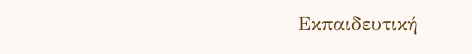Εκπαιδευτική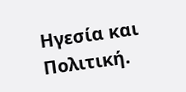Ηγεσία και Πολιτική.